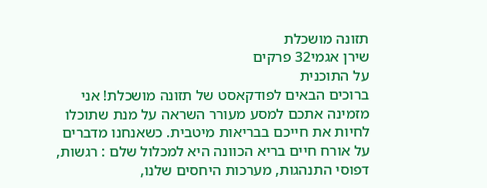תזונה מושכלת
שירן אגמי32 פרקים
על התוכנית
ברוכים הבאים לפודקאסט של תזונה מושכלת! אני מזמינה אתכם למסע מעורר השראה על מנת שתוכלו לחיות את חייכם בבריאות מיטבית. כשאנחנו מדברים על אורח חיים בריא הכוונה היא למכלול שלם : רגשות, דפוסי התנהגות, מערכות היחסים שלנו,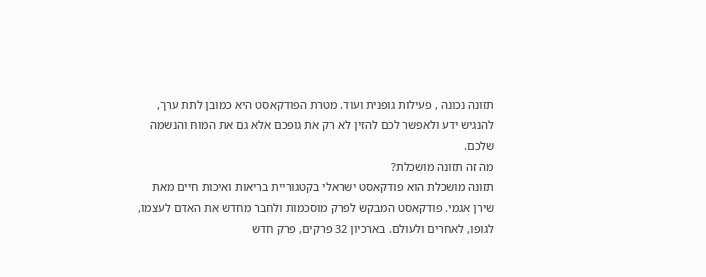תזונה נכונה , פעילות גופנית ועוד. מטרת הפודקאסט היא כמובן לתת ערך, להנגיש ידע ולאפשר לכם להזין לא רק את גופכם אלא גם את המוח והנשמה שלכם.
מה זה תזונה מושכלת?
תזונה מושכלת הוא פודקאסט ישראלי בקטגוריית בריאות ואיכות חיים מאת שירן אגמי. פודקאסט המבקש לפרק מוסכמות ולחבר מחדש את האדם לעצמו, לגופו, לאחרים ולעולם. בארכיון 32 פרקים, פרק חדש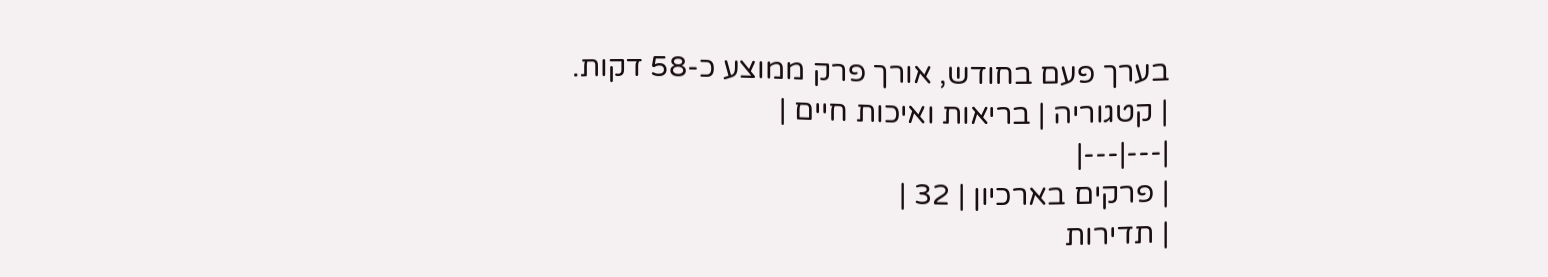בערך פעם בחודש, אורך פרק ממוצע כ-58 דקות.
| קטגוריה | בריאות ואיכות חיים |
|---|---|
| פרקים בארכיון | 32 |
| תדירות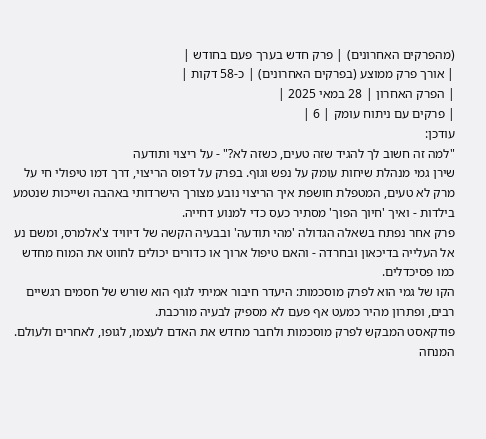(מהפרקים האחרונים) | פרק חדש בערך פעם בחודש |
| אורך פרק ממוצע (בפרקים האחרונים) | כ-58 דקות |
| הפרק האחרון | 28 במאי 2025 |
| פרקים עם ניתוח עומק | 6 |
עודכן:
"למה זה חשוב לך להגיד שזה טעים, כשזה לא?" - על ריצוי ותודעה
שירן גמי מנהלת שיחות עומק על נפש וגוף. בפרק על דפוס הריצוי, דרך דמו טיפולי חי על מרק לא טעים, המטפלת חושפת איך הריצוי נובע מצורך הישרדותי באהבה ושייכות שנטמע בילדות - ואיך 'חיוך הפוך' מסתיר כעס כדי למנוע דחייה.
פרק אחר נפתח בשאלה הגדולה 'מהי תודעה' ובבעיה הקשה של דיוויד צ'אלמרס, ומשם נע אל העלייה בדיכאון ובחרדה - והאם טיפול ארוך או כדורים יכולים לחווט את המוח מחדש כמו פסיכדלים.
הקו של גמי הוא לפרק מוסכמות: היעדר חיבור אמיתי לגוף הוא שורש של חסמים רגשיים רבים, ופתרון מהיר כמעט אף פעם לא מספיק לבעיה מורכבת.
פודקאסט המבקש לפרק מוסכמות ולחבר מחדש את האדם לעצמו, לגופו, לאחרים ולעולם.
המנחה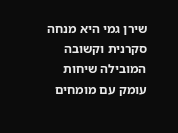שירן גמי היא מנחה סקרנית וקשובה המובילה שיחות עומק עם מומחים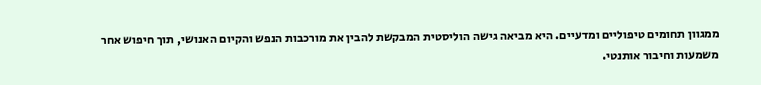ממגוון תחומים טיפוליים ומדעיים. היא מביאה גישה הוליסטית המבקשת להבין את מורכבות הנפש והקיום האנושי, תוך חיפוש אחר משמעות וחיבור אותנטי.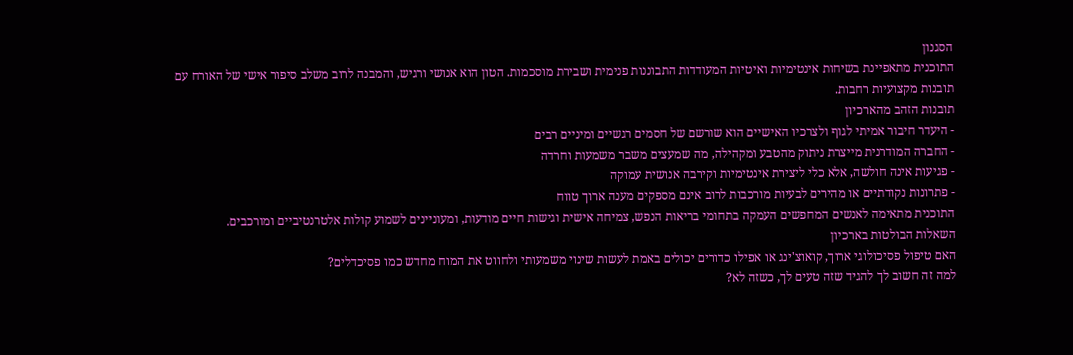הסגנון
התוכנית מתאפיינת בשיחות אינטימיות ואיטיות המעודדות התבוננות פנימית ושבירת מוסכמות. הטון הוא אנושי ורגיש, והמבנה לרוב משלב סיפור אישי של האורח עם תובנות מקצועיות רחבות.
תובנות הזהב מהארכיון
- היעדר חיבור אמיתי לגוף ולצרכיו האישיים הוא שורשם של חסמים רגשיים ומיניים רבים
- החברה המודרנית מייצרת ניתוק מהטבע ומקהילה, מה שמעצים משבר משמעות וחרדה
- פגיעות אינה חולשה, אלא כלי ליצירת אינטימיות וקירבה אנושית עמוקה
- פתרונות נקודתיים או מהירים לבעיות מורכבות לרוב אינם מספקים מענה ארוך טווח
התוכנית מתאימה לאנשים המחפשים העמקה בתחומי בריאות הנפש, צמיחה אישית וגישות חיים מודעות, ומעוניינים לשמוע קולות אלטרנטיביים ומורכבים.
השאלות הבולטות בארכיון
האם טיפול פסיכולוגי ארוך, קואוצ'ינג או אפילו כדורים יכולים באמת לעשות שינוי משמעותי ולחווט את המוח מחדש כמו פסיכדלים?
למה זה חשוב לך להגיד שזה טעים לך, כשזה לא?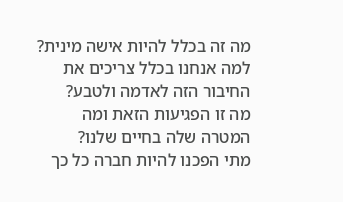מה זה בכלל להיות אישה מינית?
למה אנחנו בכלל צריכים את החיבור הזה לאדמה ולטבע?
מה זו הפגיעות הזאת ומה המטרה שלה בחיים שלנו?
מתי הפכנו להיות חברה כל כך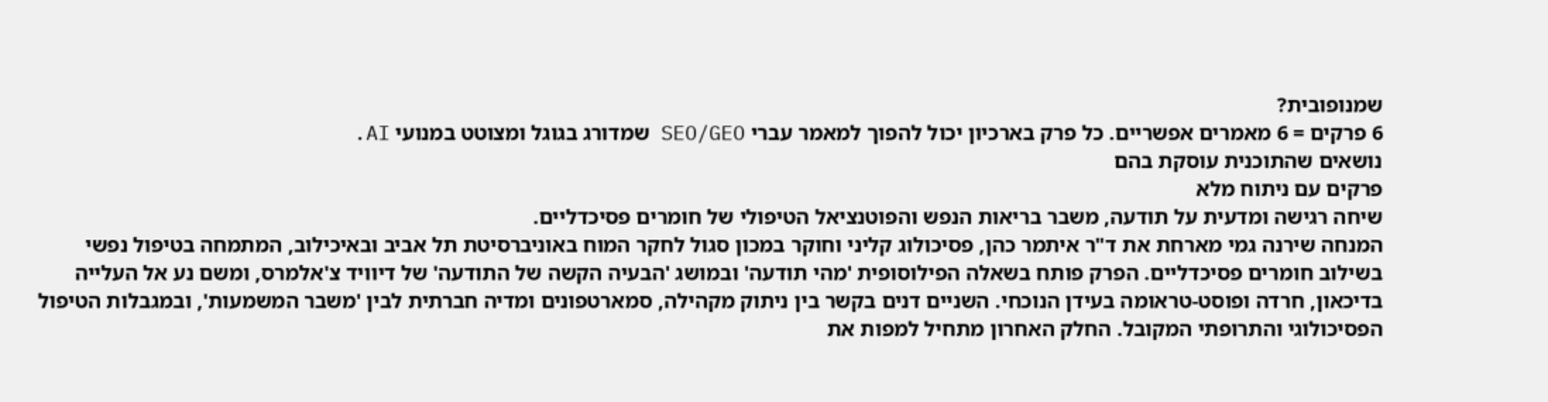שמנופובית?
6 פרקים = 6 מאמרים אפשריים. כל פרק בארכיון יכול להפוך למאמר עברי SEO/GEO שמדורג בגוגל ומצוטט במנועי AI.
נושאים שהתוכנית עוסקת בהם
פרקים עם ניתוח מלא
שיחה רגישה ומדעית על תודעה, משבר בריאות הנפש והפוטנציאל הטיפולי של חומרים פסיכדליים.
המנחה שירנה גמי מארחת את ד"ר איתמר כהן, פסיכולוג קליני וחוקר במכון סגול לחקר המוח באוניברסיטת תל אביב ובאיכילוב, המתמחה בטיפול נפשי בשילוב חומרים פסיכדליים. הפרק פותח בשאלה הפילוסופית 'מהי תודעה' ובמושג 'הבעיה הקשה של התודעה' של דיוויד צ'אלמרס, ומשם נע אל העלייה בדיכאון, חרדה ופוסט-טראומה בעידן הנוכחי. השניים דנים בקשר בין ניתוק מקהילה, סמארטפונים ומדיה חברתית לבין 'משבר המשמעות', ובמגבלות הטיפול הפסיכולוגי והתרופתי המקובל. החלק האחרון מתחיל למפות את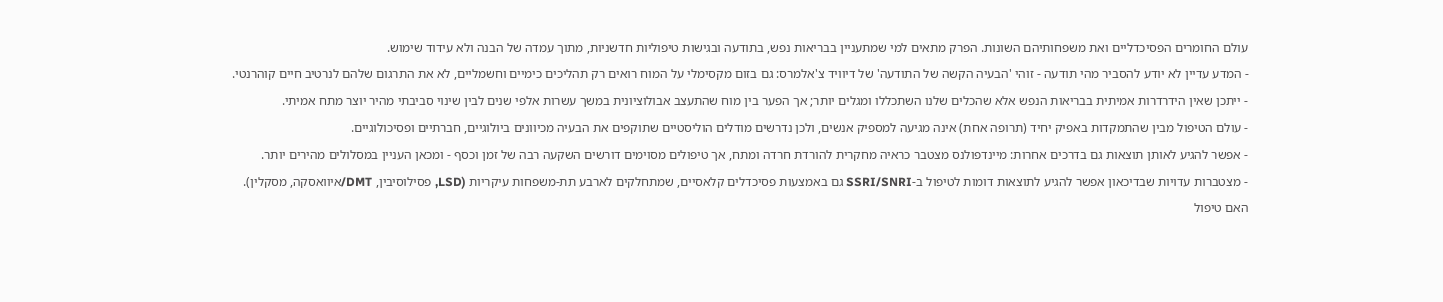עולם החומרים הפסיכדליים ואת משפחותיהם השונות. הפרק מתאים למי שמתעניין בבריאות נפש, בתודעה ובגישות טיפוליות חדשניות, מתוך עמדה של הבנה ולא עידוד שימוש.
- המדע עדיין לא יודע להסביר מהי תודעה - זוהי 'הבעיה הקשה של התודעה' של דיוויד צ'אלמרס: גם בזום מקסימלי על המוח רואים רק תהליכים כימיים וחשמליים, לא את התרגום שלהם לנרטיב חיים קוהרנטי.
- ייתכן שאין הידרדרות אמיתית בבריאות הנפש אלא שהכלים שלנו השתכללו ומגלים יותר; אך הפער בין מוח שהתעצב אבולוציונית במשך עשרות אלפי שנים לבין שינוי סביבתי מהיר יוצר מתח אמיתי.
- עולם הטיפול מבין שהתמקדות באפיק יחיד (תרופה אחת) אינה מגיעה למספיק אנשים, ולכן נדרשים מודלים הוליסטיים שתוקפים את הבעיה מכיוונים ביולוגיים, חברתיים ופסיכולוגיים.
- אפשר להגיע לאותן תוצאות גם בדרכים אחרות: מיינדפולנס מצטבר כראיה מחקרית להורדת חרדה ומתח, אך טיפולים מסוימים דורשים השקעה רבה של זמן וכסף - ומכאן העניין במסלולים מהירים יותר.
- מצטברות עדויות שבדיכאון אפשר להגיע לתוצאות דומות לטיפול ב-SSRI/SNRI גם באמצעות פסיכדלים קלאסיים, שמתחלקים לארבע תת-משפחות עיקריות (LSD, פסילוסיבין, DMT/איוואסקה, מסקלין).
האם טיפול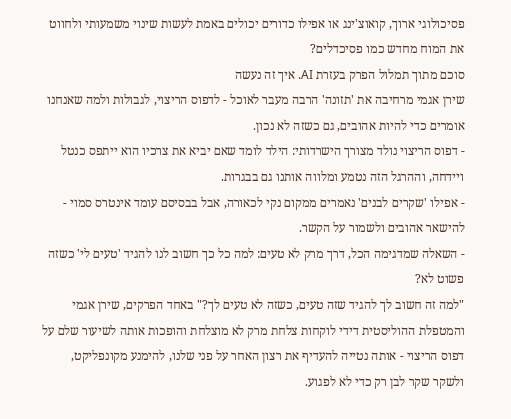פסיכולוגי ארוך, קואוצ'ינג או אפילו כדורים יכולים באמת לעשות שינוי משמעותי ולחווט את המוח מחדש כמו פסיכדלים?
סוכם מתוך תמלול הפרק בעזרת AI. איך זה נעשה
שירן אגמי מרחיבה את 'תזונה' הרבה מעבר לאוכל - לדפוס הריצוי, לגבולות ולמה שאנחנו אומרים כדי להיות אהובים, גם כשזה לא נכון.
- דפוס הריצוי נולד מצורך הישרדותי: הילד לומד שאם יביא את צרכיו הוא ייתפס כנטל ויידחה, וההרגל הזה נטמע ומלווה אותנו גם בבגרות.
- אפילו 'שקרים לבנים' נאמרים ממקום נקי לכאורה, אבל בבסיסם עומד אינטרס סמוי - להישאר אהובים ולשמור על הקשר.
- השאלה שמדגימה הכל, דרך מרק לא טעים: למה כל כך חשוב לנו להגיד 'טעים לי' כשזה פשוט לא?
"למה זה חשוב לך להגיד שזה טעים, כשזה לא טעים לך?" באחד הפרקים, שירן אגמי והמטפלת ההוליסטית דידי לוקחות צלחת מרק לא מוצלחת והופכות אותה לשיעור שלם על דפוס הריצוי - אותה נטייה להעדיף את רצון האחר על פני שלנו, להימנע מקונפליקט, ולשקר שקר לבן רק כדי לא לפגוע.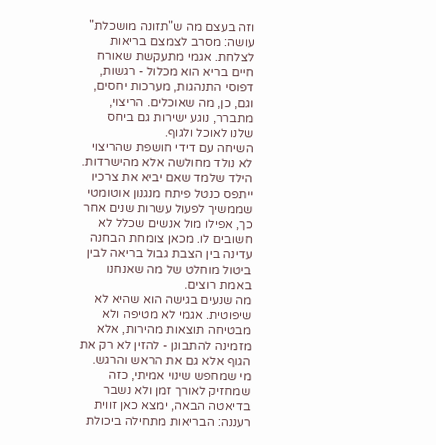וזה בעצם מה ש"תזונה מושכלת" עושה: מסרב לצמצם בריאות לצלחת. אגמי מתעקשת שאורח חיים בריא הוא מכלול - רגשות, דפוסי התנהגות, מערכות יחסים, וגם, כן, מה שאוכלים. הריצוי, מתברר, נוגע ישירות גם ביחס שלנו לאוכל ולגוף.
השיחה עם דידי חושפת שהריצוי לא נולד מחולשה אלא מהישרדות. הילד שלמד שאם יביא את צרכיו ייתפס כנטל פיתח מנגנון אוטומטי שממשיך לפעול עשרות שנים אחר כך, אפילו מול אנשים שכלל לא חשובים לו. מכאן צומחת הבחנה עדינה בין הצבת גבול בריאה לבין ביטול מוחלט של מה שאנחנו באמת רוצים.
מה שנעים בגישה הוא שהיא לא שיפוטית. אגמי לא מטיפה ולא מבטיחה תוצאות מהירות, אלא מזמינה להתבונן - להזין לא רק את הגוף אלא גם את הראש והרגש.
מי שמחפש שינוי אמיתי, כזה שמחזיק לאורך זמן ולא נשבר בדיאטה הבאה, ימצא כאן זווית רעננה: הבריאות מתחילה ביכולת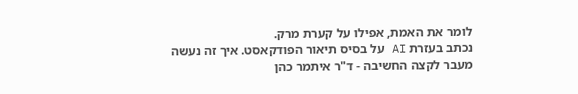לומר את האמת, אפילו על קערת מרק.
נכתב בעזרת AI על בסיס תיאור הפודקאסט. איך זה נעשה
מעבר לקצה החשיבה - ד"ר איתמר כהן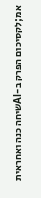אמ;לקסיכום הפרק ב-AIשיחה כנה ואחראית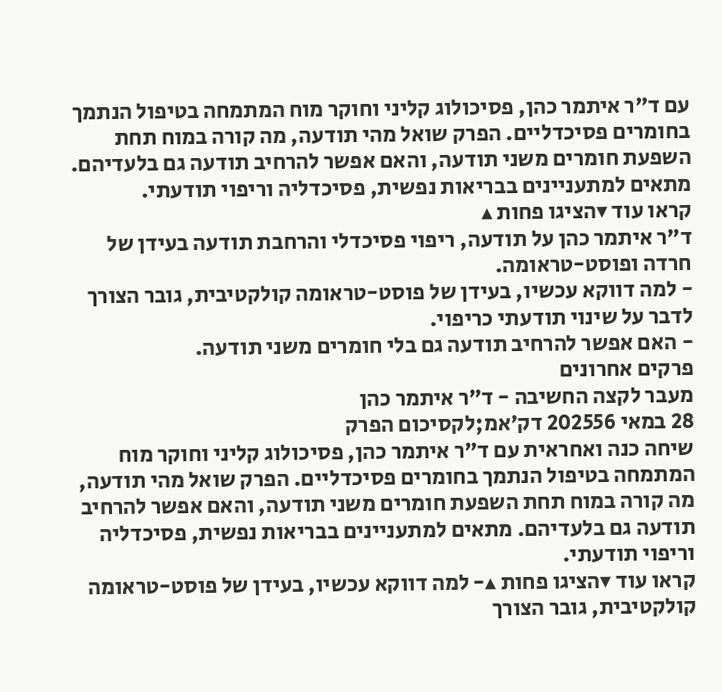עם ד"ר איתמר כהן, פסיכולוג קליני וחוקר מוח המתמחה בטיפול הנתמך בחומרים פסיכדליים. הפרק שואל מהי תודעה, מה קורה במוח תחת השפעת חומרים משני תודעה, והאם אפשר להרחיב תודעה גם בלעדיהם. מתאים למתעניינים בבריאות נפשית, פסיכדליה וריפוי תודעתי.
קראו עוד ▾הציגו פחות ▴
ד"ר איתמר כהן על תודעה, ריפוי פסיכדלי והרחבת תודעה בעידן של חרדה ופוסט-טראומה.
- למה דווקא עכשיו, בעידן של פוסט-טראומה קולקטיבית, גובר הצורך לדבר על שינוי תודעתי כריפוי.
- האם אפשר להרחיב תודעה גם בלי חומרים משני תודעה.
פרקים אחרונים
מעבר לקצה החשיבה - ד"ר איתמר כהן
28 במאי 202556 דק׳אמ;לקסיכום הפרק
שיחה כנה ואחראית עם ד"ר איתמר כהן, פסיכולוג קליני וחוקר מוח המתמחה בטיפול הנתמך בחומרים פסיכדליים. הפרק שואל מהי תודעה, מה קורה במוח תחת השפעת חומרים משני תודעה, והאם אפשר להרחיב תודעה גם בלעדיהם. מתאים למתעניינים בבריאות נפשית, פסיכדליה וריפוי תודעתי.
קראו עוד ▾הציגו פחות ▴- למה דווקא עכשיו, בעידן של פוסט-טראומה קולקטיבית, גובר הצורך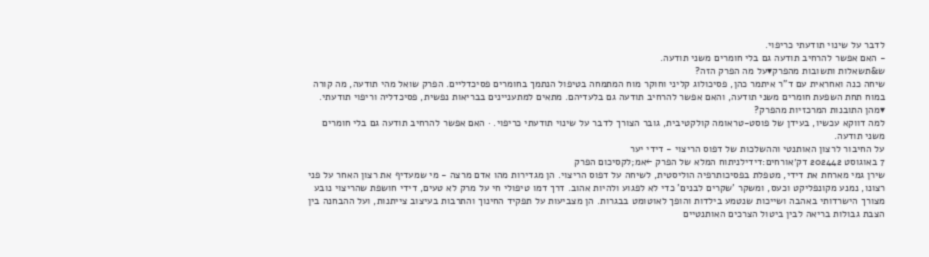לדבר על שינוי תודעתי כריפוי.
- האם אפשר להרחיב תודעה גם בלי חומרים משני תודעה.
ש&תשאלות ותשובות מהפרק▾על מה הפרק הזה?
שיחה כנה ואחראית עם ד"ר איתמר כהן, פסיכולוג קליני וחוקר מוח המתמחה בטיפול הנתמך בחומרים פסיכדליים. הפרק שואל מהי תודעה, מה קורה במוח תחת השפעת חומרים משני תודעה, והאם אפשר להרחיב תודעה גם בלעדיהם. מתאים למתעניינים בבריאות נפשית, פסיכדליה וריפוי תודעתי.
▾מהן התובנות המרכזיות מהפרק?
למה דווקא עכשיו, בעידן של פוסט-טראומה קולקטיבית, גובר הצורך לדבר על שינוי תודעתי כריפוי. · האם אפשר להרחיב תודעה גם בלי חומרים משני תודעה.
על החיבור לרצון האותנטי וההשלכות של דפוס הריצוי - דידי יער
7 באוגוסט 202442 דק׳אורחים:דידילניתוח המלא של הפרק ←אמ;לקסיכום הפרק
שירן גמי מארחת את דידי, מטפלת בפסיכותרפיה הוליסטית, לשיחה על דפוס הריצוי. הן מגדירות מהו אדם מרצה - מי שמעדיף את רצון האחר על פני רצונו, נמנע מקונפליקט וכעס, ומשקר 'שקרים לבנים' כדי לא לפגוע ולהיות אהוב. דרך דמו טיפולי חי על מרק לא טעים, דידי חושפת שהריצוי נובע מצורך הישרדותי באהבה ושייכות שנטמע בילדות והופך לאוטומט בבגרות. הן מצביעות על תפקיד החינוך והתרבות בעיצוב צייתנות, ועל ההבחנה בין הצבת גבולות בריאה לבין ביטול הצרכים האותנטיים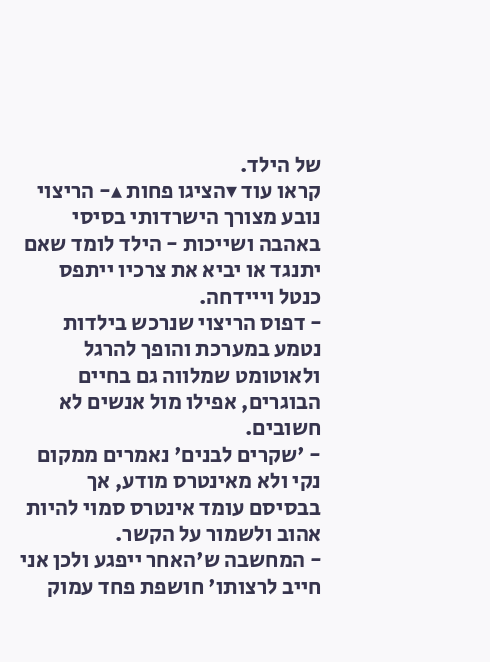של הילד.
קראו עוד ▾הציגו פחות ▴- הריצוי נובע מצורך הישרדותי בסיסי באהבה ושייכות - הילד לומד שאם יתנגד או יביא את צרכיו ייתפס כנטל וייידחה.
- דפוס הריצוי שנרכש בילדות נטמע במערכת והופך להרגל ולאוטומט שמלווה גם בחיים הבוגרים, אפילו מול אנשים לא חשובים.
- 'שקרים לבנים' נאמרים ממקום נקי ולא מאינטרס מודע, אך בבסיסם עומד אינטרס סמוי להיות אהוב ולשמור על הקשר.
- המחשבה ש'האחר ייפגע ולכן אני חייב לרצותו' חושפת פחד עמוק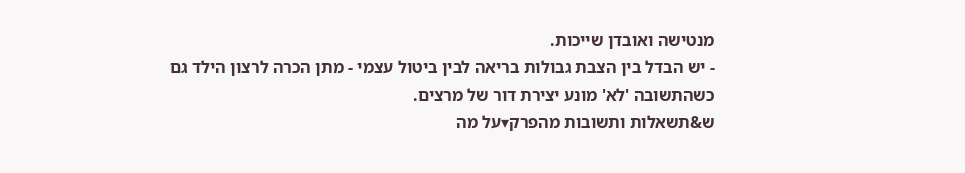מנטישה ואובדן שייכות.
- יש הבדל בין הצבת גבולות בריאה לבין ביטול עצמי - מתן הכרה לרצון הילד גם כשהתשובה 'לא' מונע יצירת דור של מרצים.
ש&תשאלות ותשובות מהפרק▾על מה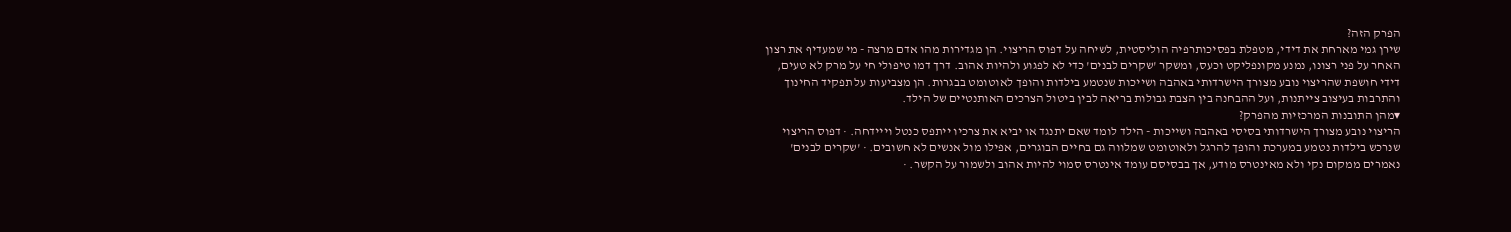הפרק הזה?
שירן גמי מארחת את דידי, מטפלת בפסיכותרפיה הוליסטית, לשיחה על דפוס הריצוי. הן מגדירות מהו אדם מרצה - מי שמעדיף את רצון האחר על פני רצונו, נמנע מקונפליקט וכעס, ומשקר 'שקרים לבנים' כדי לא לפגוע ולהיות אהוב. דרך דמו טיפולי חי על מרק לא טעים, דידי חושפת שהריצוי נובע מצורך הישרדותי באהבה ושייכות שנטמע בילדות והופך לאוטומט בבגרות. הן מצביעות על תפקיד החינוך והתרבות בעיצוב צייתנות, ועל ההבחנה בין הצבת גבולות בריאה לבין ביטול הצרכים האותנטיים של הילד.
▾מהן התובנות המרכזיות מהפרק?
הריצוי נובע מצורך הישרדותי בסיסי באהבה ושייכות - הילד לומד שאם יתנגד או יביא את צרכיו ייתפס כנטל וייידחה. · דפוס הריצוי שנרכש בילדות נטמע במערכת והופך להרגל ולאוטומט שמלווה גם בחיים הבוגרים, אפילו מול אנשים לא חשובים. · 'שקרים לבנים' נאמרים ממקום נקי ולא מאינטרס מודע, אך בבסיסם עומד אינטרס סמוי להיות אהוב ולשמור על הקשר. ·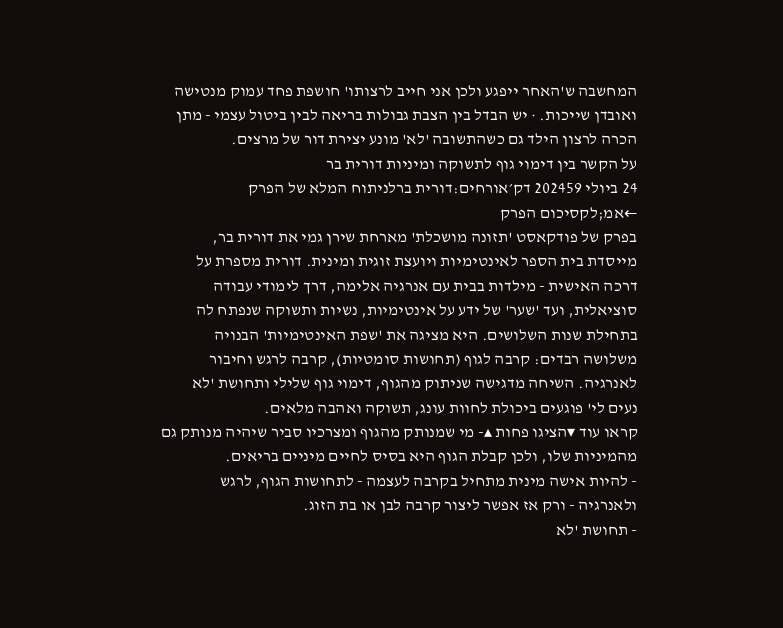המחשבה ש'האחר ייפגע ולכן אני חייב לרצותו' חושפת פחד עמוק מנטישה ואובדן שייכות. · יש הבדל בין הצבת גבולות בריאה לבין ביטול עצמי - מתן הכרה לרצון הילד גם כשהתשובה 'לא' מונע יצירת דור של מרצים.
על הקשר בין דימוי גוף לתשוקה ומיניות דורית בר
24 ביולי 202459 דק׳אורחים:דורית ברלניתוח המלא של הפרק ←אמ;לקסיכום הפרק
בפרק של פודקאסט 'תזונה מושכלת' מארחת שירן גמי את דורית בר, מייסדת בית הספר לאינטימיות ויועצת זוגית ומינית. דורית מספרת על דרכה האישית - מילדות בבית עם אנרגיה אלימה, דרך לימודי עבודה סוציאלית, ועד 'שער' של ידע על אינטימיות, נשיות ותשוקה שנפתח לה בתחילת שנות השלושים. היא מציגה את 'שפת האינטימיות' הבנויה משלושה רבדים: קרבה לגוף (תחושות סומטיות), קרבה לרגש וחיבור לאנרגיה. השיחה מדגישה שניתוק מהגוף, דימוי גוף שלילי ותחושת 'לא נעים לי' פוגעים ביכולת לחוות עונג, תשוקה ואהבה מלאים.
קראו עוד ▾הציגו פחות ▴- מי שמנותק מהגוף ומצרכיו סביר שיהיה מנותק גם מהמיניות שלו, ולכן קבלת הגוף היא בסיס לחיים מיניים בריאים.
- להיות אישה מינית מתחיל בקרבה לעצמה - לתחושות הגוף, לרגש ולאנרגיה - ורק אז אפשר ליצור קרבה לבן או בת הזוג.
- תחושת 'לא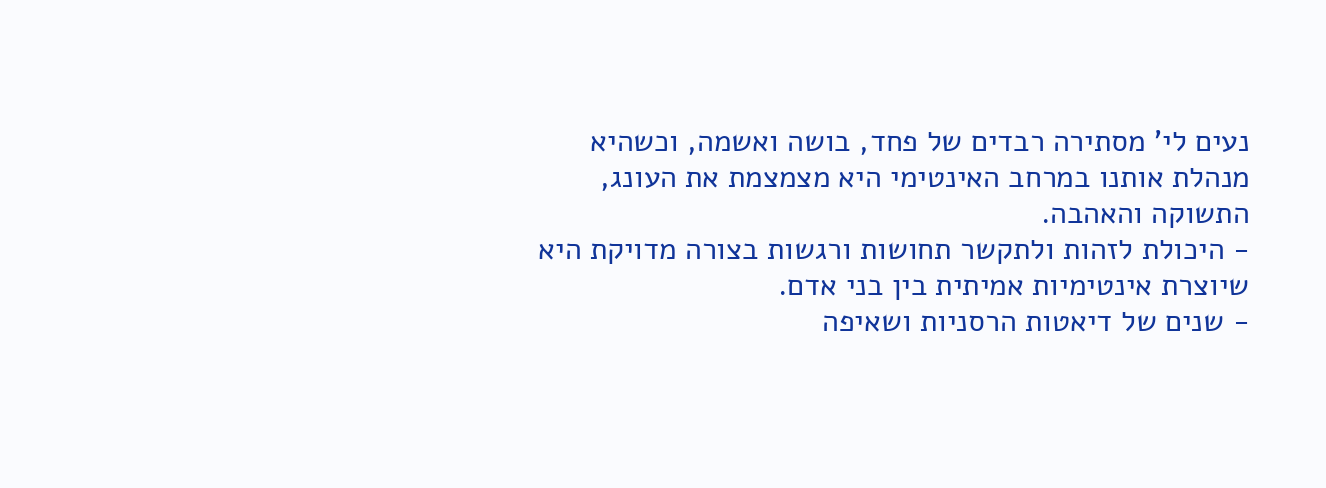נעים לי' מסתירה רבדים של פחד, בושה ואשמה, וכשהיא מנהלת אותנו במרחב האינטימי היא מצמצמת את העונג, התשוקה והאהבה.
- היכולת לזהות ולתקשר תחושות ורגשות בצורה מדויקת היא שיוצרת אינטימיות אמיתית בין בני אדם.
- שנים של דיאטות הרסניות ושאיפה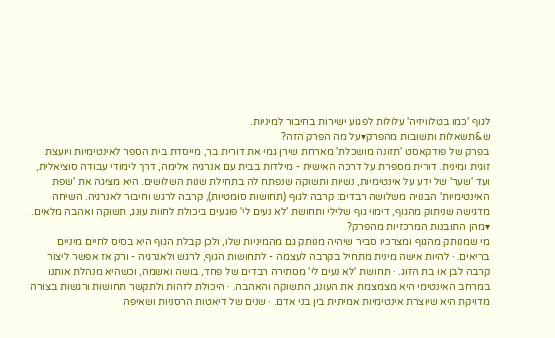לגוף 'כמו בטלוויזיה' עלולות לפגוע ישירות בחיבור למיניות.
ש&תשאלות ותשובות מהפרק▾על מה הפרק הזה?
בפרק של פודקאסט 'תזונה מושכלת' מארחת שירן גמי את דורית בר, מייסדת בית הספר לאינטימיות ויועצת זוגית ומינית. דורית מספרת על דרכה האישית - מילדות בבית עם אנרגיה אלימה, דרך לימודי עבודה סוציאלית, ועד 'שער' של ידע על אינטימיות, נשיות ותשוקה שנפתח לה בתחילת שנות השלושים. היא מציגה את 'שפת האינטימיות' הבנויה משלושה רבדים: קרבה לגוף (תחושות סומטיות), קרבה לרגש וחיבור לאנרגיה. השיחה מדגישה שניתוק מהגוף, דימוי גוף שלילי ותחושת 'לא נעים לי' פוגעים ביכולת לחוות עונג, תשוקה ואהבה מלאים.
▾מהן התובנות המרכזיות מהפרק?
מי שמנותק מהגוף ומצרכיו סביר שיהיה מנותק גם מהמיניות שלו, ולכן קבלת הגוף היא בסיס לחיים מיניים בריאים. · להיות אישה מינית מתחיל בקרבה לעצמה - לתחושות הגוף, לרגש ולאנרגיה - ורק אז אפשר ליצור קרבה לבן או בת הזוג. · תחושת 'לא נעים לי' מסתירה רבדים של פחד, בושה ואשמה, וכשהיא מנהלת אותנו במרחב האינטימי היא מצמצמת את העונג, התשוקה והאהבה. · היכולת לזהות ולתקשר תחושות ורגשות בצורה מדויקת היא שיוצרת אינטימיות אמיתית בין בני אדם. · שנים של דיאטות הרסניות ושאיפה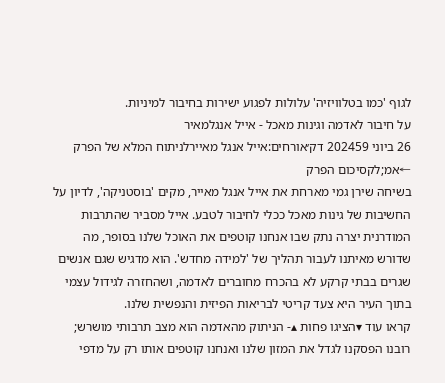לגוף 'כמו בטלוויזיה' עלולות לפגוע ישירות בחיבור למיניות.
על חיבור לאדמה וגינות מאכל - אייל אנגלמאיר
26 ביוני 202459 דק׳אורחים:אייל אנגל מאיירלניתוח המלא של הפרק ←אמ;לקסיכום הפרק
בשיחה שירן גמי מארחת את אייל אנגל מאייר, מקים 'בוסטניקה', לדיון על החשיבות של גינות מאכל ככלי לחיבור לטבע. אייל מסביר שהתרבות המודרנית יצרה נתק שבו אנחנו קוטפים את האוכל שלנו בסופר, מה שדורש מאיתנו לעבור תהליך של 'למידה מחדש'. הוא מדגיש שגם אנשים שגרים בבתי קרקע לא בהכרח מחוברים לאדמה, ושהחזרה לגידול עצמי בתוך העיר היא צעד קריטי לבריאות הפיזית והנפשית שלנו.
קראו עוד ▾הציגו פחות ▴- הניתוק מהאדמה הוא מצב תרבותי מושרש; רובנו הפסקנו לגדל את המזון שלנו ואנחנו קוטפים אותו רק על מדפי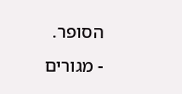הסופר.
- מגורים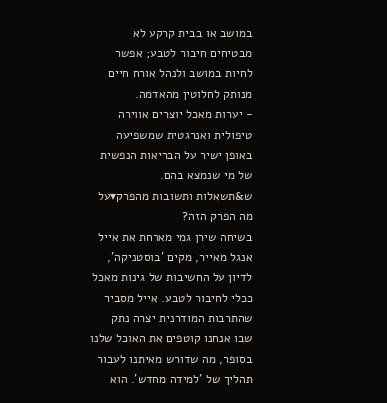במושב או בבית קרקע לא מבטיחים חיבור לטבע; אפשר לחיות במושב ולנהל אורח חיים מנותק לחלוטין מהאדמה.
- יערות מאכל יוצרים אווירה טיפולית ואנרגטית שמשפיעה באופן ישיר על הבריאות הנפשית של מי שנמצא בהם.
ש&תשאלות ותשובות מהפרק▾על מה הפרק הזה?
בשיחה שירן גמי מארחת את אייל אנגל מאייר, מקים 'בוסטניקה', לדיון על החשיבות של גינות מאכל ככלי לחיבור לטבע. אייל מסביר שהתרבות המודרנית יצרה נתק שבו אנחנו קוטפים את האוכל שלנו בסופר, מה שדורש מאיתנו לעבור תהליך של 'למידה מחדש'. הוא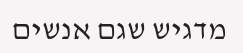מדגיש שגם אנשים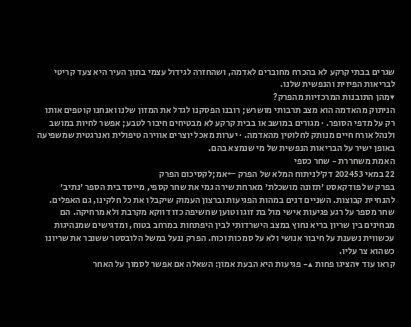שגרים בבתי קרקע לא בהכרח מחוברים לאדמה, ושהחזרה לגידול עצמי בתוך העיר היא צעד קריטי לבריאות הפיזית והנפשית שלנו.
▾מהן התובנות המרכזיות מהפרק?
הניתוק מהאדמה הוא מצב תרבותי מושרש; רובנו הפסקנו לגדל את המזון שלנו ואנחנו קוטפים אותו רק על מדפי הסופר. · מגורים במושב או בבית קרקע לא מבטיחים חיבור לטבע; אפשר לחיות במושב ולנהל אורח חיים מנותק לחלוטין מהאדמה. · יערות מאכל יוצרים אווירה טיפולית ואנרגטית שמשפיעה באופן ישיר על הבריאות הנפשית של מי שנמצא בהם.
האמת משחררת - שחר כספי
22 במאי 202453 דק׳לניתוח המלא של הפרק ←אמ;לקסיכום הפרק
בפרק של פודקאסט 'תזונה מושכלת' מארחת שירה גמי את שחר קספי, מייסד בית הספר 'נתיב' להנחיית קבוצות. השניים דנים במהות הפגיעות וברצון העמוק שיקבלו את כל חלקינו, גם האפלים. שחר מספר על רגע פגיעות אישי מול בת זוגו וטוען שחשיפה כזו דווקא מקרבת ולא מרחיקה. הם מבחינים בין שריון בריא נחוץ במצב הישרדותי לבין היפתחות במרחב בטוח, ומדגישים שמנהיגות עכשווית נשענת על חיבור אנושי ולא על סמכות וכוח. הפרק ננעל במשל הלובסטר ששובר את שריונו כשהוא צר עליו.
קראו עוד ▾הציגו פחות ▴- פגיעות היא הבעת אמון: השאלה אם אפשר לסמוך על האחר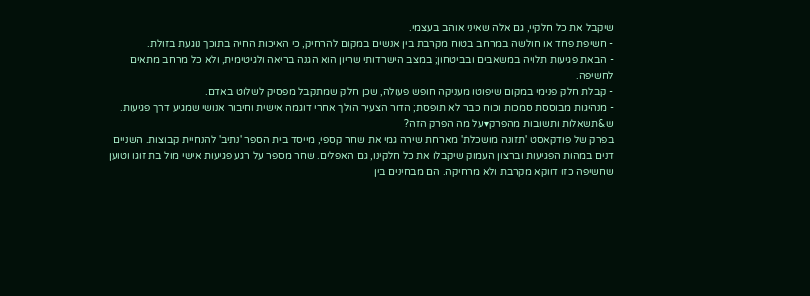שיקבל את כל חלקיי, גם אלה שאיני אוהב בעצמי.
- חשיפת פחד או חולשה במרחב בטוח מקרבת בין אנשים במקום להרחיק, כי האיכות החיה בתוכך נוגעת בזולת.
- הבאת פגיעות תלויה במשאבים ובביטחון; במצב הישרדותי שריון הוא הגנה בריאה ולגיטימית, ולא כל מרחב מתאים לחשיפה.
- קבלת חלק פנימי במקום שיפוטו מעניקה חופש פעולה, שכן חלק שמתקבל מפסיק לשלוט באדם.
- מנהיגות מבוססת סמכות וכוח כבר לא תופסת; הדור הצעיר הולך אחרי דוגמה אישית וחיבור אנושי שמגיע דרך פגיעות.
ש&תשאלות ותשובות מהפרק▾על מה הפרק הזה?
בפרק של פודקאסט 'תזונה מושכלת' מארחת שירה גמי את שחר קספי, מייסד בית הספר 'נתיב' להנחיית קבוצות. השניים דנים במהות הפגיעות וברצון העמוק שיקבלו את כל חלקינו, גם האפלים. שחר מספר על רגע פגיעות אישי מול בת זוגו וטוען שחשיפה כזו דווקא מקרבת ולא מרחיקה. הם מבחינים בין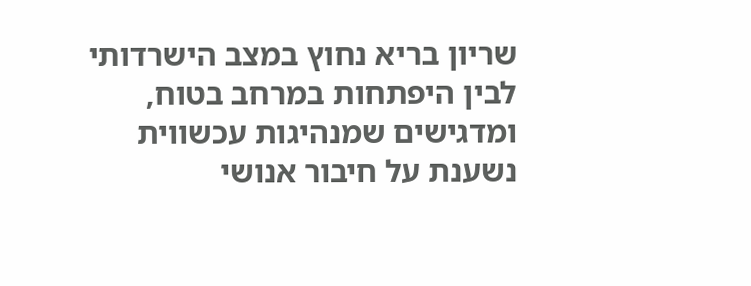שריון בריא נחוץ במצב הישרדותי לבין היפתחות במרחב בטוח, ומדגישים שמנהיגות עכשווית נשענת על חיבור אנושי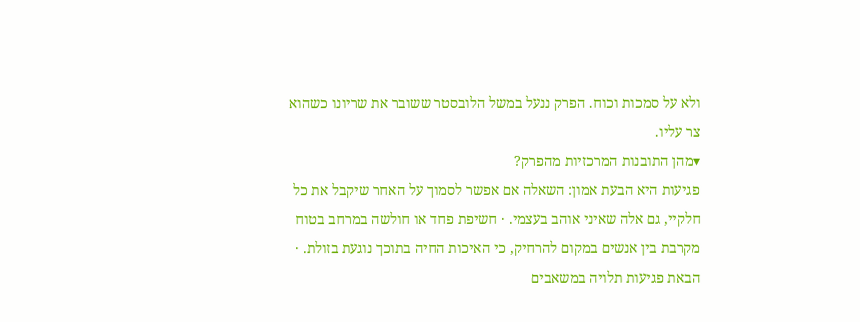ולא על סמכות וכוח. הפרק ננעל במשל הלובסטר ששובר את שריונו כשהוא צר עליו.
▾מהן התובנות המרכזיות מהפרק?
פגיעות היא הבעת אמון: השאלה אם אפשר לסמוך על האחר שיקבל את כל חלקיי, גם אלה שאיני אוהב בעצמי. · חשיפת פחד או חולשה במרחב בטוח מקרבת בין אנשים במקום להרחיק, כי האיכות החיה בתוכך נוגעת בזולת. · הבאת פגיעות תלויה במשאבים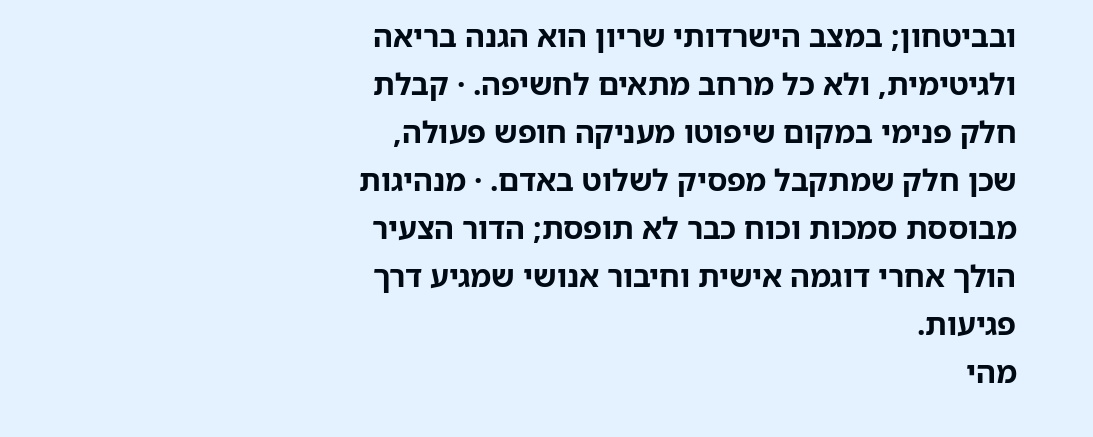ובביטחון; במצב הישרדותי שריון הוא הגנה בריאה ולגיטימית, ולא כל מרחב מתאים לחשיפה. · קבלת חלק פנימי במקום שיפוטו מעניקה חופש פעולה, שכן חלק שמתקבל מפסיק לשלוט באדם. · מנהיגות מבוססת סמכות וכוח כבר לא תופסת; הדור הצעיר הולך אחרי דוגמה אישית וחיבור אנושי שמגיע דרך פגיעות.
מהי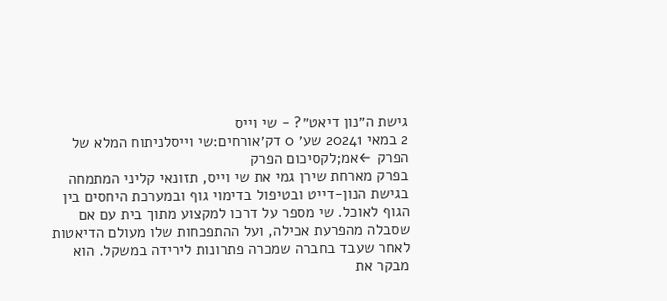גישת ה״נון דיאט״? - שי וייס
2 במאי 20241 שע׳ 0 דק׳אורחים:שי וייסלניתוח המלא של הפרק ←אמ;לקסיכום הפרק
בפרק מארחת שירן גמי את שי וייס, תזונאי קליני המתמחה בגישת הנון-דייט ובטיפול בדימוי גוף ובמערכת היחסים בין הגוף לאוכל. שי מספר על דרכו למקצוע מתוך בית עם אם שסבלה מהפרעת אכילה, ועל ההתפכחות שלו מעולם הדיאטות לאחר שעבד בחברה שמכרה פתרונות לירידה במשקל. הוא מבקר את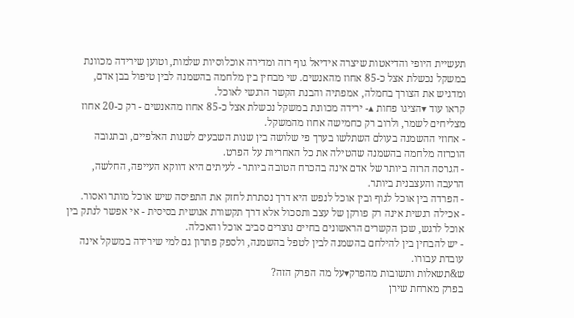תעשיית היופי והדיאטות שיצרה אידיאל גוף רזה ומדירה אוכלוסיות שלמות, וטוען שירידה מכוונת במשקל נכשלת אצל כ-85 אחוז מהאנשים. שי מבחין בין מלחמה בהשמנה לבין טיפול בבן אדם, ומדגיש את הצורך בחמלה, אמפתיה והבנת הקשר הרגשי לאוכל.
קראו עוד ▾הציגו פחות ▴- ירידה מכוונת במשקל נכשלת אצל כ-85 אחוז מהאנשים - רק כ-20 אחוז מצליחים לשמר, ולרוב רק כחמישה אחוז מהמשקל.
- אחוזי ההשמנה בעולם השתלשו בערך פי שלושה בין שנות השבעים לשנות האלפיים, ובתגובה הוכרזה מלחמה בהשמנה שהטילה את כל האחריות על הפרט.
- הגרסה הרזה ביותר של אדם אינה בהכרח הטובה ביותר - לעיתים היא דווקא העייפה, החלשה, הרעבה והעצבנית ביותר.
- הפרדה בין אוכל לגוף ובין אוכל לנפש היא דרך נסתרת לחזק את התפיסה שיש אוכל מותר ואסור.
- אכילה רגשית אינה רק פורקן של עצב ותסכול אלא דרך תקשורת אנושית בסיסית - אי אפשר לנתק בין אוכל לרגש, שכן הקשרים הראשונים בחיים נוצרים סביב אוכל והאכלה.
- יש להבחין בין להילחם בהשמנה לבין לטפל בהשמנה, ולספק פתרון גם למי שירידה במשקל אינה עובדת עבורו.
ש&תשאלות ותשובות מהפרק▾על מה הפרק הזה?
בפרק מארחת שירן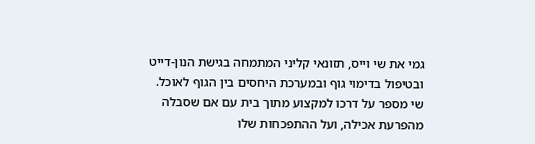גמי את שי וייס, תזונאי קליני המתמחה בגישת הנון-דייט ובטיפול בדימוי גוף ובמערכת היחסים בין הגוף לאוכל. שי מספר על דרכו למקצוע מתוך בית עם אם שסבלה מהפרעת אכילה, ועל ההתפכחות שלו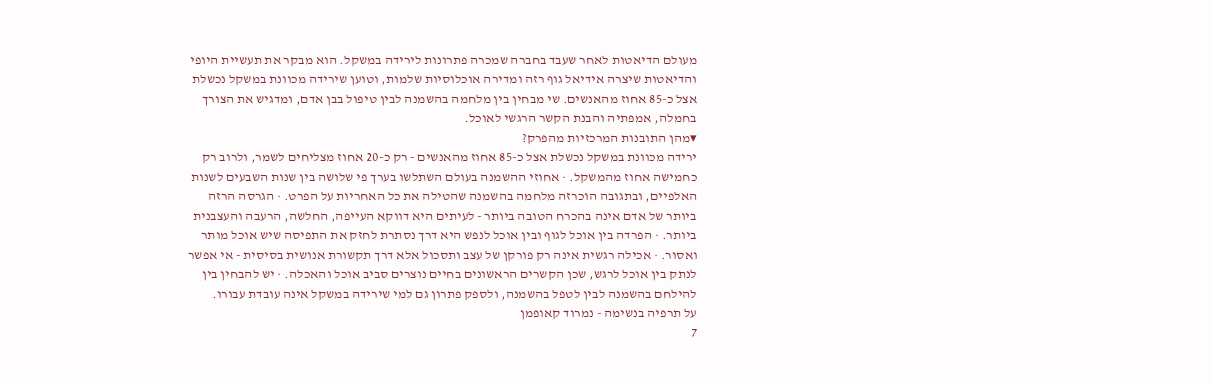מעולם הדיאטות לאחר שעבד בחברה שמכרה פתרונות לירידה במשקל. הוא מבקר את תעשיית היופי והדיאטות שיצרה אידיאל גוף רזה ומדירה אוכלוסיות שלמות, וטוען שירידה מכוונת במשקל נכשלת אצל כ-85 אחוז מהאנשים. שי מבחין בין מלחמה בהשמנה לבין טיפול בבן אדם, ומדגיש את הצורך בחמלה, אמפתיה והבנת הקשר הרגשי לאוכל.
▾מהן התובנות המרכזיות מהפרק?
ירידה מכוונת במשקל נכשלת אצל כ-85 אחוז מהאנשים - רק כ-20 אחוז מצליחים לשמר, ולרוב רק כחמישה אחוז מהמשקל. · אחוזי ההשמנה בעולם השתלשו בערך פי שלושה בין שנות השבעים לשנות האלפיים, ובתגובה הוכרזה מלחמה בהשמנה שהטילה את כל האחריות על הפרט. · הגרסה הרזה ביותר של אדם אינה בהכרח הטובה ביותר - לעיתים היא דווקא העייפה, החלשה, הרעבה והעצבנית ביותר. · הפרדה בין אוכל לגוף ובין אוכל לנפש היא דרך נסתרת לחזק את התפיסה שיש אוכל מותר ואסור. · אכילה רגשית אינה רק פורקן של עצב ותסכול אלא דרך תקשורת אנושית בסיסית - אי אפשר לנתק בין אוכל לרגש, שכן הקשרים הראשונים בחיים נוצרים סביב אוכל והאכלה. · יש להבחין בין להילחם בהשמנה לבין לטפל בהשמנה, ולספק פתרון גם למי שירידה במשקל אינה עובדת עבורו.
על תרפיה בנשימה - נמרוד קאופמן
7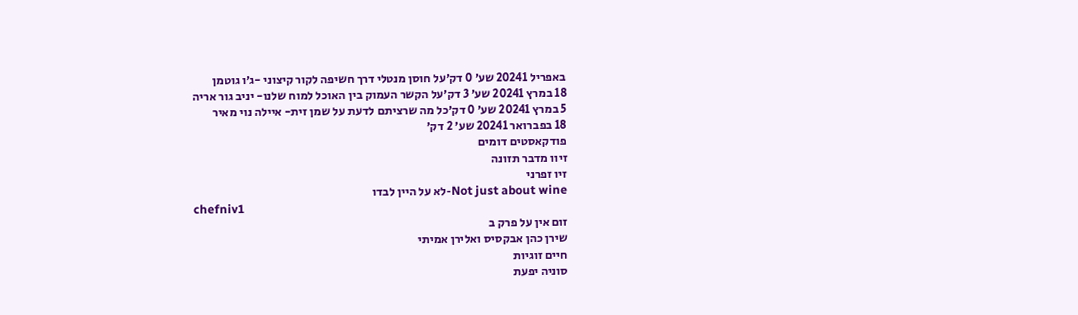באפריל 20241 שע׳ 0 דק׳על חוסן מנטלי דרך חשיפה לקור קיצוני -ג׳ו גוטמן
18 במרץ 20241 שע׳ 3 דק׳על הקשר העמוק בין האוכל למוח שלנו- יניב גור אריה
5 במרץ 20241 שע׳ 0 דק׳כל מה שרציתם לדעת על שמן זית- איילה נוי מאיר
18 בפברואר 20241 שע׳ 2 דק׳
פודקאסטים דומים
זיוו מדבר תזונה
זיו זפרני
Not just about wine-לא על היין לבדו
chefniv1
זום אין על פרק ב
שירן כהן אבקסיס ואלירן אמיתי
חיים זוגיות
סוניה יפעת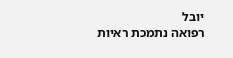יובל
רפואה נתמכת ראיות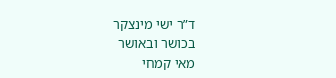ד”ר ישי מינצקר
בכושר ובאושר
מאי קמחי